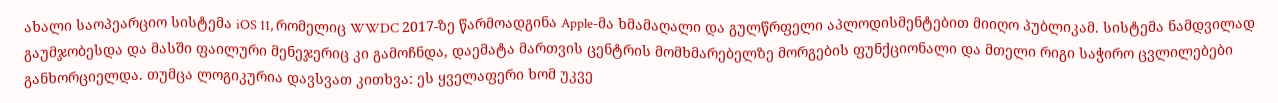ახალი საოპეარციო სისტემა iOS 11, რომელიც WWDC 2017-ზე წარმოადგინა Apple-მა ხმამაღალი და გულწრფელი აპლოდისმენტებით მიიღო პუბლიკამ. სისტემა ნამდვილად გაუმჯობესდა და მასში ფაილური მენეჯერიც კი გამოჩნდა, დაემატა მართვის ცენტრის მომხმარებელზე მორგების ფუნქციონალი და მთელი რიგი საჭირო ცვლილებები განხორციელდა. თუმცა ლოგიკურია დავსვათ კითხვა: ეს ყველაფერი ხომ უკვე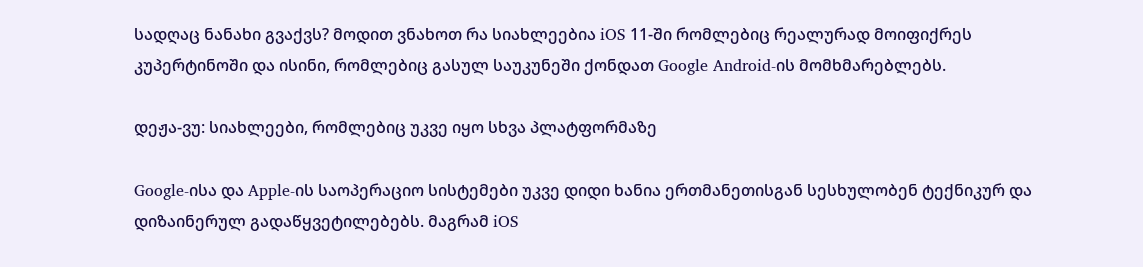სადღაც ნანახი გვაქვს? მოდით ვნახოთ რა სიახლეებია iOS 11-ში რომლებიც რეალურად მოიფიქრეს კუპერტინოში და ისინი, რომლებიც გასულ საუკუნეში ქონდათ Google Android-ის მომხმარებლებს.

დეჟა-ვუ: სიახლეები, რომლებიც უკვე იყო სხვა პლატფორმაზე

Google-ისა და Apple-ის საოპერაციო სისტემები უკვე დიდი ხანია ერთმანეთისგან სესხულობენ ტექნიკურ და დიზაინერულ გადაწყვეტილებებს. მაგრამ iOS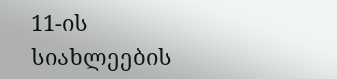11-ის სიახლეების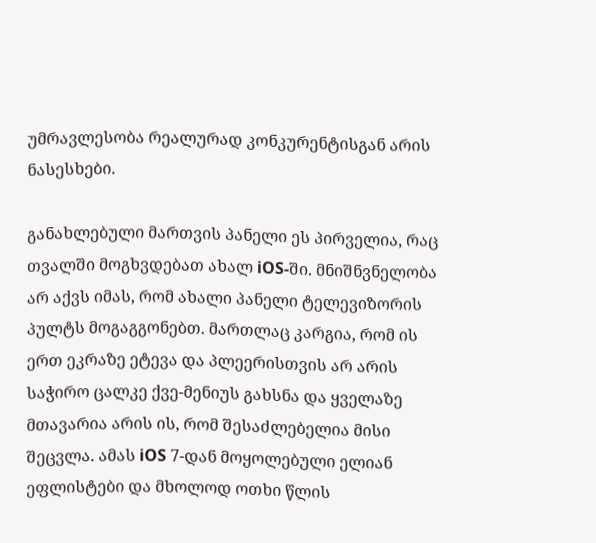უმრავლესობა რეალურად კონკურენტისგან არის ნასესხები.

განახლებული მართვის პანელი ეს პირველია, რაც თვალში მოგხვდებათ ახალ iOS-ში. მნიშნვნელობა არ აქვს იმას, რომ ახალი პანელი ტელევიზორის პულტს მოგაგგონებთ. მართლაც კარგია, რომ ის ერთ ეკრაზე ეტევა და პლეერისთვის არ არის საჭირო ცალკე ქვე-მენიუს გახსნა და ყველაზე მთავარია არის ის, რომ შესაძლებელია მისი შეცვლა. ამას iOS 7-დან მოყოლებული ელიან ეფლისტები და მხოლოდ ოთხი წლის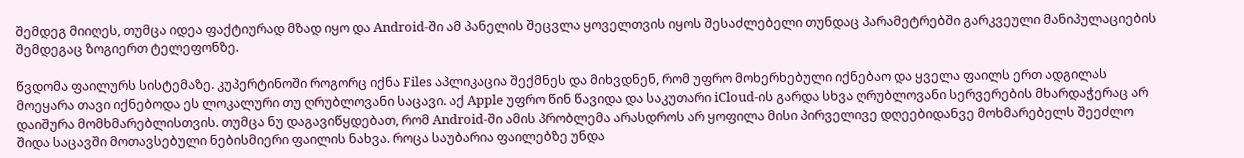შემდეგ მიიღეს, თუმცა იდეა ფაქტიურად მზად იყო და Android-ში ამ პანელის შეცვლა ყოველთვის იყოს შესაძლებელი თუნდაც პარამეტრებში გარკვეული მანიპულაციების შემდეგაც ზოგიერთ ტელეფონზე.

წვდომა ფაილურს სისტემაზე. კუპერტინოში როგორც იქნა Files აპლიკაცია შექმნეს და მიხვდნენ, რომ უფრო მოხერხებული იქნებაო და ყველა ფაილს ერთ ადგილას მოეყარა თავი იქნებოდა ეს ლოკალური თუ ღრუბლოვანი საცავი. აქ Apple უფრო წინ წავიდა და საკუთარი iCloud-ის გარდა სხვა ღრუბლოვანი სერვერების მხარდაჭერაც არ დაიშურა მომხმარებლისთვის. თუმცა ნუ დაგავიწყდებათ, რომ Android-ში ამის პრობლემა არასდროს არ ყოფილა მისი პირველივე დღეებიდანვე მოხმარებელს შეეძლო შიდა საცავში მოთავსებული ნებისმიერი ფაილის ნახვა. როცა საუბარია ფაილებზე უნდა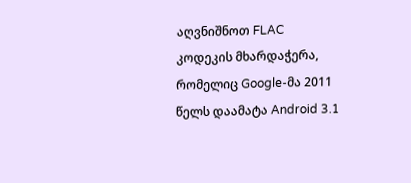აღვნიშნოთ FLAC კოდეკის მხარდაჭერა, რომელიც Google-მა 2011 წელს დაამატა Android 3.1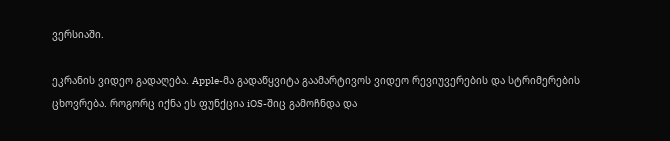ვერსიაში.

ეკრანის ვიდეო გადაღება. Apple-მა გადაწყვიტა გაამარტივოს ვიდეო რევიუვერების და სტრიმერების ცხოვრება. როგორც იქნა ეს ფუნქცია iOS-შიც გამოჩნდა და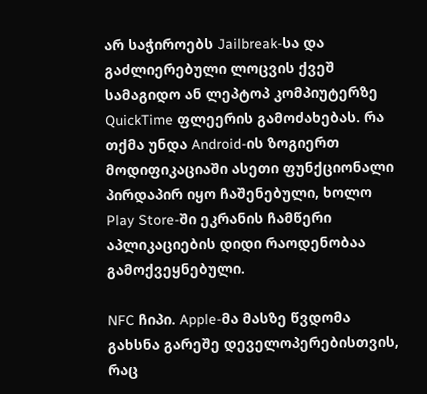არ საჭიროებს Jailbreak-სა და გაძლიერებული ლოცვის ქვეშ სამაგიდო ან ლეპტოპ კომპიუტერზე QuickTime ფლეერის გამოძახებას. რა თქმა უნდა Android-ის ზოგიერთ მოდიფიკაციაში ასეთი ფუნქციონალი პირდაპირ იყო ჩაშენებული, ხოლო Play Store-ში ეკრანის ჩამწერი აპლიკაციების დიდი რაოდენობაა გამოქვეყნებული.

NFC ჩიპი. Apple-მა მასზე წვდომა გახსნა გარეშე დეველოპერებისთვის, რაც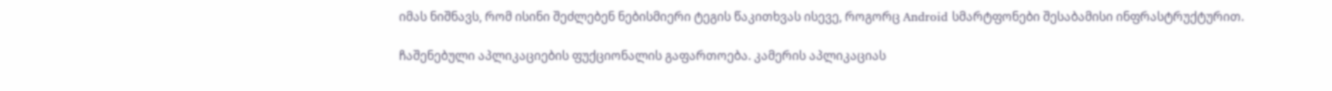იმას ნიშნავს, რომ ისინი შეძლებენ ნებისმიერი ტეგის წაკითხვას ისევე, როგორც Android სმარტფონები შესაბამისი ინფრასტრუქტურით.

ჩაშენებული აპლიკაციების ფუქციონალის გაფართოება. კამერის აპლიკაციას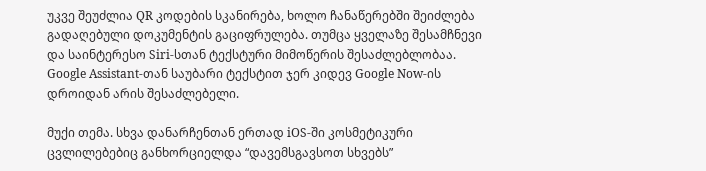უკვე შეუძლია QR კოდების სკანირება, ხოლო ჩანაწერებში შეიძლება გადაღებული დოკუმენტის გაციფრულება. თუმცა ყველაზე შესამჩნევი და საინტერესო Siri-სთან ტექსტური მიმოწერის შესაძლებლობაა. Google Assistant-თან საუბარი ტექსტით ჯერ კიდევ Google Now-ის დროიდან არის შესაძლებელი.

მუქი თემა. სხვა დანარჩენთან ერთად iOS-ში კოსმეტიკური ცვლილებებიც განხორციელდა “დავემსგავსოთ სხვებს”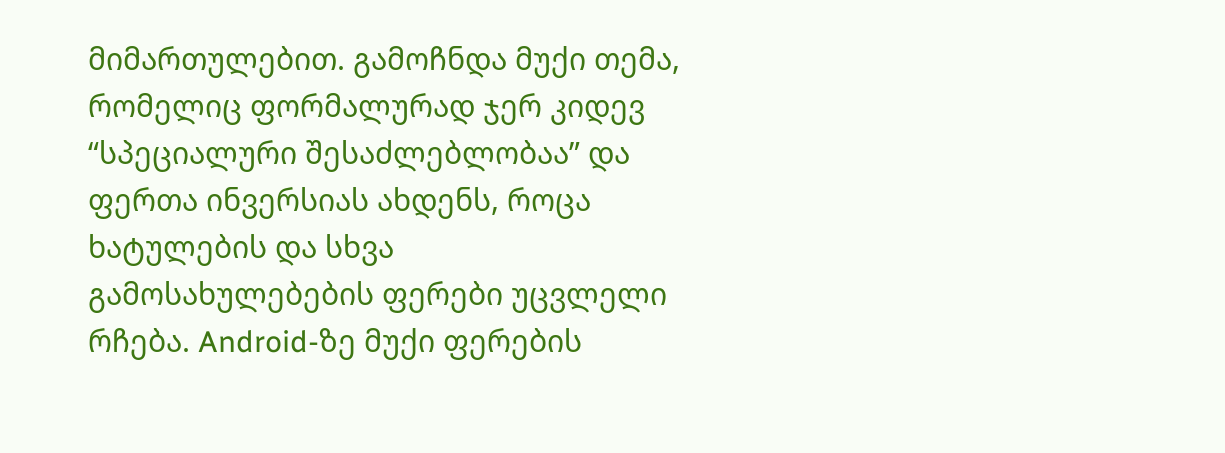მიმართულებით. გამოჩნდა მუქი თემა, რომელიც ფორმალურად ჯერ კიდევ “სპეციალური შესაძლებლობაა” და ფერთა ინვერსიას ახდენს, როცა ხატულების და სხვა გამოსახულებების ფერები უცვლელი რჩება. Android-ზე მუქი ფერების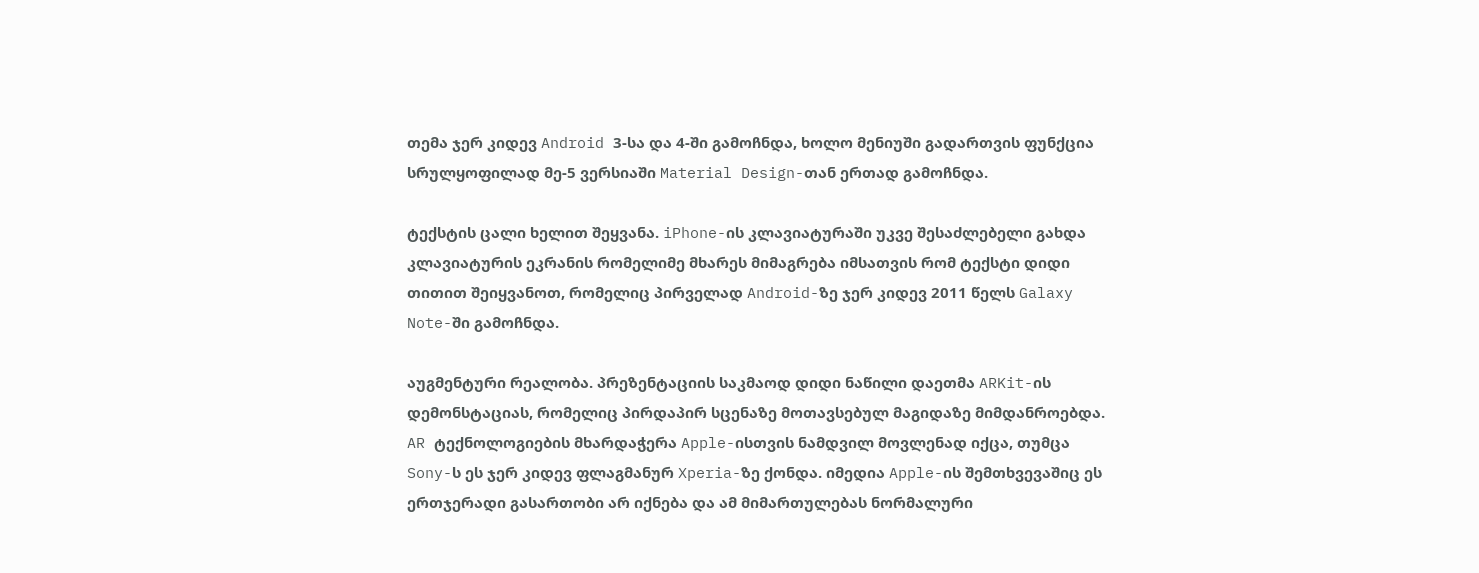თემა ჯერ კიდევ Android 3-სა და 4-ში გამოჩნდა, ხოლო მენიუში გადართვის ფუნქცია სრულყოფილად მე-5 ვერსიაში Material Design-თან ერთად გამოჩნდა.

ტექსტის ცალი ხელით შეყვანა. iPhone-ის კლავიატურაში უკვე შესაძლებელი გახდა კლავიატურის ეკრანის რომელიმე მხარეს მიმაგრება იმსათვის რომ ტექსტი დიდი თითით შეიყვანოთ, რომელიც პირველად Android-ზე ჯერ კიდევ 2011 წელს Galaxy Note-ში გამოჩნდა.

აუგმენტური რეალობა. პრეზენტაციის საკმაოდ დიდი ნაწილი დაეთმა ARKit-ის დემონსტაციას, რომელიც პირდაპირ სცენაზე მოთავსებულ მაგიდაზე მიმდანროებდა. AR ტექნოლოგიების მხარდაჭერა Apple-ისთვის ნამდვილ მოვლენად იქცა, თუმცა Sony-ს ეს ჯერ კიდევ ფლაგმანურ Xperia-ზე ქონდა. იმედია Apple-ის შემთხვევაშიც ეს ერთჯერადი გასართობი არ იქნება და ამ მიმართულებას ნორმალური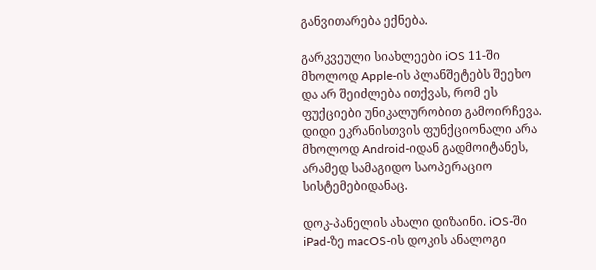განვითარება ექნება.

გარკვეული სიახლეები iOS 11-ში მხოლოდ Apple-ის პლანშეტებს შეეხო და არ შეიძლება ითქვას, რომ ეს ფუქციები უნიკალურობით გამოირჩევა. დიდი ეკრანისთვის ფუნქციონალი არა მხოლოდ Android-იდან გადმოიტანეს, არამედ სამაგიდო საოპერაციო სისტემებიდანაც.

დოკ-პანელის ახალი დიზაინი. iOS-ში iPad-ზე macOS-ის დოკის ანალოგი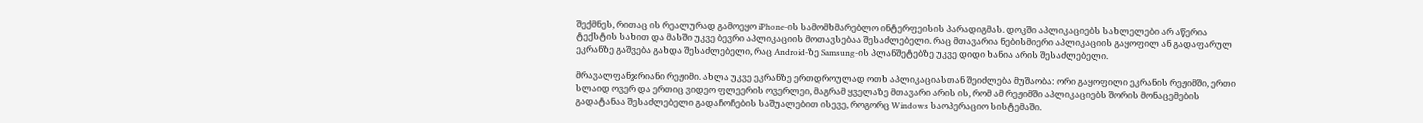შექმნეს, რითაც ის რეალურად გამოეყო iPhone-ის სამომხმარებლო ინტერფეისის პარადიგმას. დოკში აპლიკაციებს სახლელები არ აწერია ტექსტის სახით და მასში უკვე ბევრი აპლიკაციის მოთავსებაა შესაძლებელი. რაც მთავარია ნებისმიერი აპლიკაციის გაყოფილ ან გადაფარულ ეკრანზე გაშვება გახდა შესაძლებელი, რაც Android-ზე Samsung-ის პლანშეტებზე უკვე დიდი ხანია არის შესაძლებელი.

მრავალფანჯრიანი რეჟიმი. ახლა უკვე ეკრანზე ერთდროულად ოთხ აპლიკაციასთან შეიძლება მუშაობა: ორი გაყოფილი ეკრანის რეჟიმში, ერთი სლაიდ ოვერ და ერთიც ვიდეო ფლეერის ოვერლეი, მაგრამ ყველაზე მთავარი არის ის, რომ ამ რეჟიმში აპლიკაციებს შორის მონაცემების გადატანაა შესაძლებელი გადაჩოჩების საშუალებით ისევე, როგორც Windows საოპერაციო სისტემაში.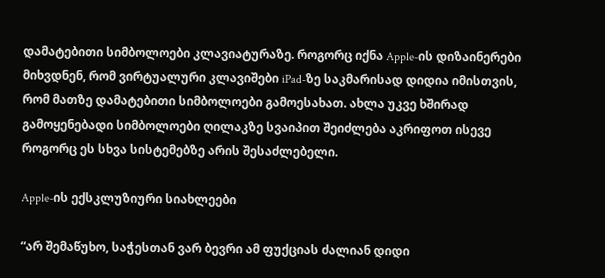დამატებითი სიმბოლოები კლავიატურაზე. როგორც იქნა Apple-ის დიზაინერები მიხვდნენ, რომ ვირტუალური კლავიშები iPad-ზე საკმარისად დიდია იმისთვის, რომ მათზე დამატებითი სიმბოლოები გამოესახათ. ახლა უკვე ხშირად გამოყენებადი სიმბოლოები ღილაკზე სვაიპით შეიძლება აკრიფოთ ისევე როგორც ეს სხვა სისტემებზე არის შესაძლებელი.

Apple-ის ექსკლუზიური სიახლეები

“არ შემაწუხო, საჭესთან ვარ ბევრი ამ ფუქციას ძალიან დიდი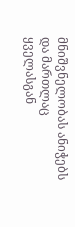მნიშვნელობას ანიჭებს და მართლაც ყველასგან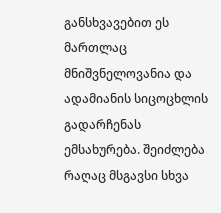განსხვავებით ეს მართლაც მნიშვნელოვანია და ადამიანის სიცოცხლის გადარჩენას ემსახურება. შეიძლება რაღაც მსგავსი სხვა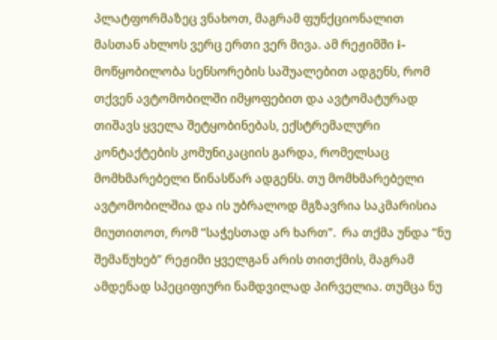პლატფორმაზეც ვნახოთ, მაგრამ ფუნქციონალით მასთან ახლოს ვერც ერთი ვერ მივა. ამ რეჟიმში i-მოწყობილობა სენსორების საშუალებით ადგენს, რომ თქვენ ავტომობილში იმყოფებით და ავტომატურად თიშავს ყველა შეტყობინებას, ექსტრემალური კონტაქტების კომუნიკაციის გარდა, რომელსაც მომხმარებელი წინასწარ ადგენს. თუ მომხმარებელი ავტომობილშია და ის უბრალოდ მგზავრია საკმარისია მიუთითოთ, რომ “საჭესთად არ ხართ”.  რა თქმა უნდა “ნუ შემაწუხებ” რეჟიმი ყველგან არის თითქმის, მაგრამ ამდენად სპეციფიური ნამდვილად პირველია. თუმცა ნუ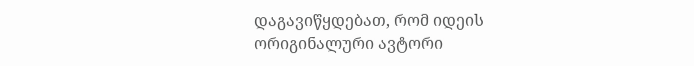დაგავიწყდებათ, რომ იდეის ორიგინალური ავტორი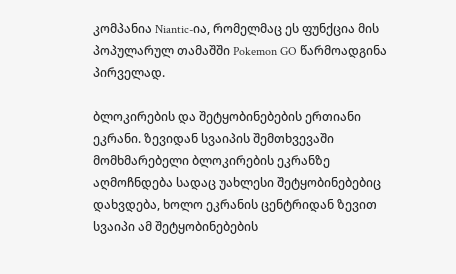კომპანია Niantic-ია, რომელმაც ეს ფუნქცია მის პოპულარულ თამაშში Pokemon GO წარმოადგინა პირველად.

ბლოკირების და შეტყობინებების ერთიანი ეკრანი. ზევიდან სვაიპის შემთხვევაში მომხმარებელი ბლოკირების ეკრანზე აღმოჩნდება სადაც უახლესი შეტყობინებებიც დახვდება, ხოლო ეკრანის ცენტრიდან ზევით სვაიპი ამ შეტყობინებების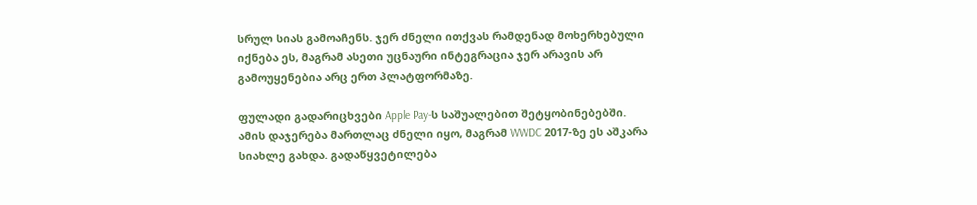სრულ სიას გამოაჩენს. ჯერ ძნელი ითქვას რამდენად მოხერხებული იქნება ეს, მაგრამ ასეთი უცნაური ინტეგრაცია ჯერ არავის არ გამოუყენებია არც ერთ პლატფორმაზე.

ფულადი გადარიცხვები Apple Pay-ს საშუალებით შეტყობინებებში. ამის დაჯერება მართლაც ძნელი იყო, მაგრამ WWDC 2017-ზე ეს აშკარა სიახლე გახდა. გადაწყვეტილება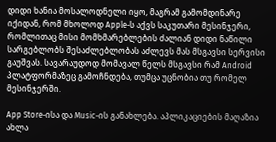დიდი ხანია მოსალოდნელი იყო, მაგრამ გამომდინარე იქიდან, რომ მხოლოდ Apple-ს აქვს საკუთარი მესინჯერი, რომლითაც მისი მომხმარებლების ძალიან დიდი ნაწილი სარგებლობს შესაძლებლობას აძლევს მას მსგავსი სერვისი გაუშვას. სავარაუდოდ მომავალ წელს მსგავსი რამ Android პლატფორმაზეც გამოჩნდება, თუმცა უცნობია თუ რომელ მესინჯერში.

App Store-ისა და Music-ის განახლება. აპლიკაციების მაღაზია ახლა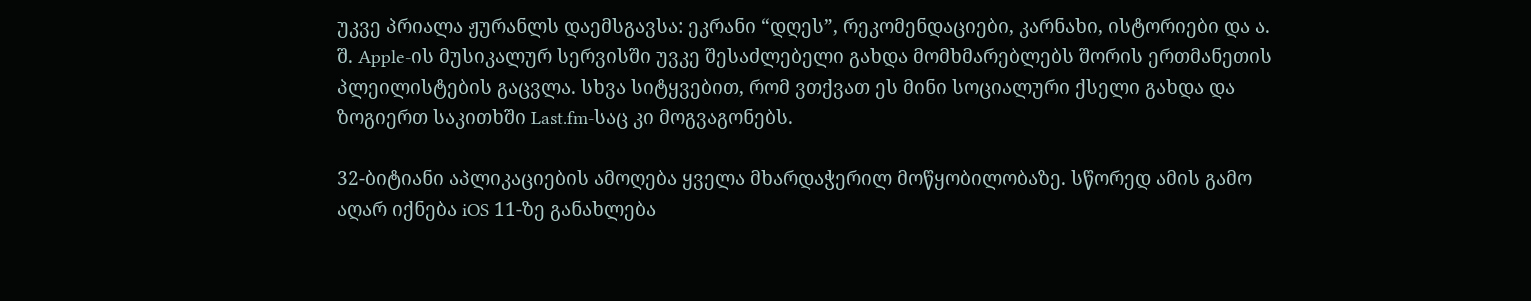უკვე პრიალა ჟურანლს დაემსგავსა: ეკრანი “დღეს”, რეკომენდაციები, კარნახი, ისტორიები და ა. შ. Apple-ის მუსიკალურ სერვისში უვკე შესაძლებელი გახდა მომხმარებლებს შორის ერთმანეთის პლეილისტების გაცვლა. სხვა სიტყვებით, რომ ვთქვათ ეს მინი სოციალური ქსელი გახდა და ზოგიერთ საკითხში Last.fm-საც კი მოგვაგონებს.

32-ბიტიანი აპლიკაციების ამოღება ყველა მხარდაჭერილ მოწყობილობაზე. სწორედ ამის გამო აღარ იქნება iOS 11-ზე განახლება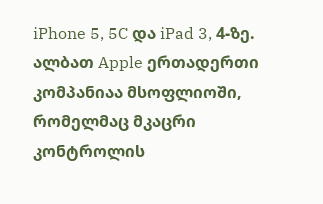iPhone 5, 5C და iPad 3, 4-ზე. ალბათ Apple ერთადერთი კომპანიაა მსოფლიოში, რომელმაც მკაცრი კონტროლის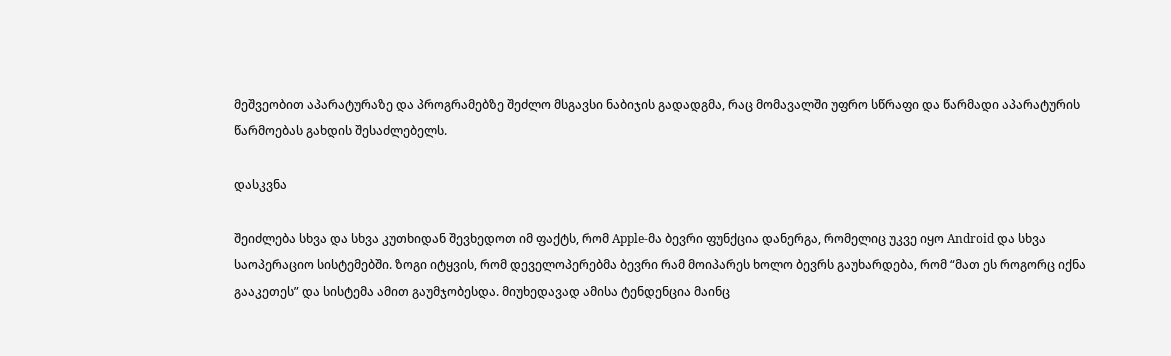მეშვეობით აპარატურაზე და პროგრამებზე შეძლო მსგავსი ნაბიჯის გადადგმა, რაც მომავალში უფრო სწრაფი და წარმადი აპარატურის წარმოებას გახდის შესაძლებელს.

დასკვნა

შეიძლება სხვა და სხვა კუთხიდან შევხედოთ იმ ფაქტს, რომ Apple-მა ბევრი ფუნქცია დანერგა, რომელიც უკვე იყო Android და სხვა საოპერაციო სისტემებში. ზოგი იტყვის, რომ დეველოპერებმა ბევრი რამ მოიპარეს ხოლო ბევრს გაუხარდება, რომ “მათ ეს როგორც იქნა გააკეთეს” და სისტემა ამით გაუმჯობესდა. მიუხედავად ამისა ტენდენცია მაინც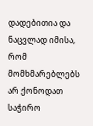დადებითია და ნაცვლად იმისა, რომ მომხმარებლებს არ ქონოდათ საჭირო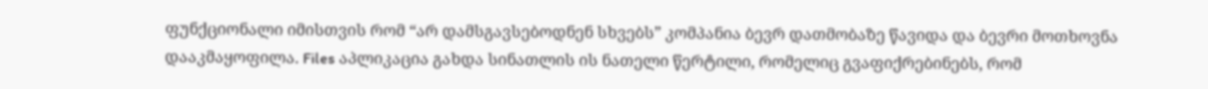ფუნქციონალი იმისთვის რომ “არ დამსგავსებოდნენ სხვებს” კომპანია ბევრ დათმობაზე წავიდა და ბევრი მოთხოვნა დააკმაყოფილა. Files აპლიკაცია გახდა სინათლის ის ნათელი წერტილი, რომელიც გვაფიქრებინებს, რომ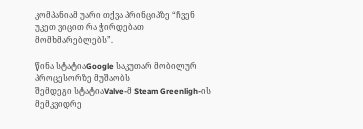კომპანიამ უარი თქვა პრინციპზე “ჩვენ უკეთ ვიცით რა ჭირდებათ მომხმარებლებს”.

წინა სტატიაGoogle საკუთარ მობილურ პროცესორზე მუშაობს
შემდეგი სტატიაValve-მ Steam Greenligh-ის მემკვიდრე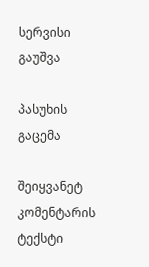სერვისი გაუშვა

პასუხის გაცემა

შეიყვანეტ კომენტარის ტექსტი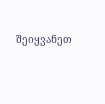შეიყვანეთ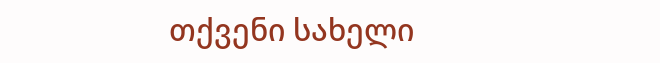თქვენი სახელი